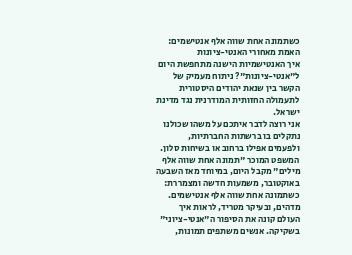כשתמונה אחת שווה אלף אנטישמים: האמת מאחורי האנטי-ציונות
איך האנטישמיות הישנה מתחפשת היום ל"אנטי-ציונות"? ניתוח מעמיק של הקשר בין שנאת יהודים היסטורית לתעמולה החזותית המודרנית נגד מדינת ישראל.
אני רוצה לדבר איתכם על משהו שכולנו נתקלים בו ברשתות החברתיות, ולפעמים אפילו ברחוב או בשיחות סלון. המשפט המוכר "תמונה אחת שווה אלף מילים" מקבל היום, במיוחד מאז השבעה באוקטובר, משמעות חדשה ומצמררת: כשתמונה אחת שווה אלף אנטישמים.
מדהים, ובעיקר מטריד, לראות איך העולם קונה את הסיפור ה"אנטי-ציוני" בשקיקה. אנשים משתפים תמונות,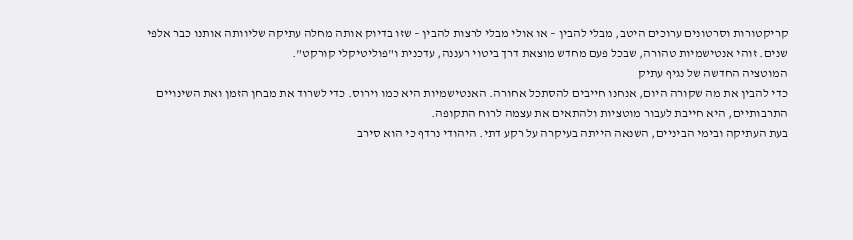קריקטורות וסרטונים ערוכים היטב, מבלי להבין – או אולי מבלי לרצות להבין – שזו בדיוק אותה מחלה עתיקה שליוותה אותנו כבר אלפי שנים. זוהי אנטישמיות טהורה, שבכל פעם מחדש מוצאת דרך ביטוי רעננה, עדכנית ו"פוליטיקלי קורקט".
המוטציה החדשה של נגיף עתיק
כדי להבין את מה שקורה היום, אנחנו חייבים להסתכל אחורה. האנטישמיות היא כמו וירוס. כדי לשרוד את מבחן הזמן ואת השינויים התרבותיים, היא חייבת לעבור מוטציות ולהתאים את עצמה לרוח התקופה.
בעת העתיקה ובימי הביניים, השנאה הייתה בעיקרה על רקע דתי. היהודי נרדף כי הוא סירב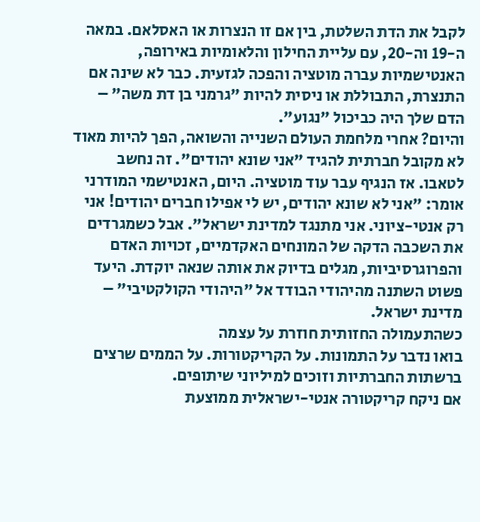לקבל את הדת השלטת, בין אם זו הנצרות או האסלאם. במאה ה-19 וה-20, עם עליית החילון והלאומיות באירופה, האנטישמיות עברה מוטציה והפכה לגזעית. כבר לא שינה אם התנצרת, התבוללת או ניסית להיות "גרמני בן דת משה" – הדם שלך היה כביכול "נגוע".
והיום? אחרי מלחמת העולם השנייה והשואה, הפך להיות מאוד לא מקובל חברתית להגיד "אני שונא יהודים". זה נחשב לטאבו. אז הנגיף עבר עוד מוטציה. היום, האנטישמי המודרני אומר: "אני לא שונא יהודים, יש לי אפילו חברים יהודים! אני רק אנטי-ציוני. אני מתנגד למדינת ישראל". אבל כשמגרדים את השכבה הדקה של המונחים האקדמיים, זכויות האדם והפרוגרסיביות, מגלים בדיוק את אותה שנאה יוקדת. היעד פשוט השתנה מהיהודי הבודד אל "היהודי הקולקטיבי" – מדינת ישראל.
כשהתעמולה החזותית חוזרת על עצמה
בואו נדבר על התמונות. על הקריקטורות. על הממים שרצים ברשתות החברתיות וזוכים למיליוני שיתופים.
אם ניקח קריקטורה אנטי-ישראלית ממוצעת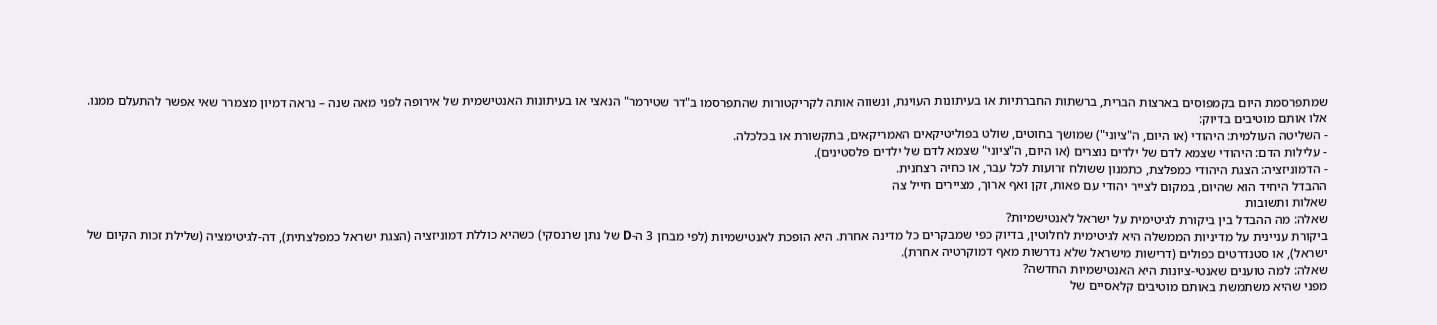שמתפרסמת היום בקמפוסים בארצות הברית, ברשתות החברתיות או בעיתונות העוינת, ונשווה אותה לקריקטורות שהתפרסמו ב"דר שטירמר" הנאצי או בעיתונות האנטישמית של אירופה לפני מאה שנה – נראה דמיון מצמרר שאי אפשר להתעלם ממנו.
אלו אותם מוטיבים בדיוק:
- השליטה העולמית: היהודי (או היום, ה"ציוני") שמושך בחוטים, שולט בפוליטיקאים האמריקאים, בתקשורת או בכלכלה.
- עלילות הדם: היהודי שצמא לדם של ילדים נוצרים (או היום, ה"ציוני" שצמא לדם של ילדים פלסטינים).
- הדמוניזציה: הצגת היהודי כמפלצת, כתמנון ששולח זרועות לכל עבר, או כחיה רצחנית.
ההבדל היחיד הוא שהיום, במקום לצייר יהודי עם פאות, זקן ואף ארוך, מציירים חייל צה
שאלות ותשובות
שאלה: מה ההבדל בין ביקורת לגיטימית על ישראל לאנטישמיות?
ביקורת עניינית על מדיניות הממשלה היא לגיטימית לחלוטין, בדיוק כפי שמבקרים כל מדינה אחרת. היא הופכת לאנטישמיות (לפי מבחן 3 ה-D של נתן שרנסקי) כשהיא כוללת דמוניזציה (הצגת ישראל כמפלצתית), דה-לגיטימציה (שלילת זכות הקיום של ישראל), או סטנדרטים כפולים (דרישות מישראל שלא נדרשות מאף דמוקרטיה אחרת).
שאלה: למה טוענים שאנטי-ציונות היא האנטישמיות החדשה?
מפני שהיא משתמשת באותם מוטיבים קלאסיים של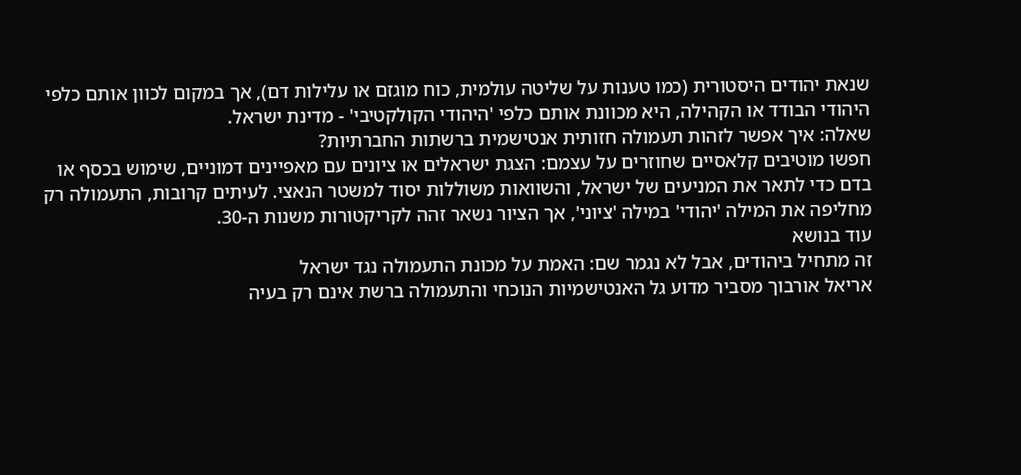שנאת יהודים היסטורית (כמו טענות על שליטה עולמית, כוח מוגזם או עלילות דם), אך במקום לכוון אותם כלפי היהודי הבודד או הקהילה, היא מכוונת אותם כלפי 'היהודי הקולקטיבי' - מדינת ישראל.
שאלה: איך אפשר לזהות תעמולה חזותית אנטישמית ברשתות החברתיות?
חפשו מוטיבים קלאסיים שחוזרים על עצמם: הצגת ישראלים או ציונים עם מאפיינים דמוניים, שימוש בכסף או בדם כדי לתאר את המניעים של ישראל, והשוואות משוללות יסוד למשטר הנאצי. לעיתים קרובות, התעמולה רק מחליפה את המילה 'יהודי' במילה 'ציוני', אך הציור נשאר זהה לקריקטורות משנות ה-30.
עוד בנושא
זה מתחיל ביהודים, אבל לא נגמר שם: האמת על מכונת התעמולה נגד ישראל
אריאל אורבוך מסביר מדוע גל האנטישמיות הנוכחי והתעמולה ברשת אינם רק בעיה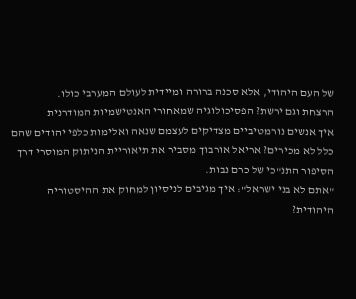של העם היהודי, אלא סכנה ברורה ומיידית לעולם המערבי כולו.
הרצחת וגם ירשת? הפסיכולוגיה שמאחורי האנטישמיות המודרנית
איך אנשים נורמטיביים מצדיקים לעצמם שנאה ואלימות כלפי יהודים שהם כלל לא מכירים? אריאל אורבוך מסביר את תיאוריית הניתוק המוסרי דרך הסיפור התנ"כי של כרם נבות.
"אתם לא בני ישראל": איך מגיבים לניסיון למחוק את ההיסטוריה היהודית?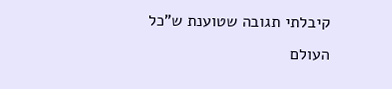קיבלתי תגובה שטוענת ש"כל העולם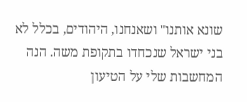שונא אותנו" ושאנחנו, היהודים, בכלל לא בני ישראל שנכחדו בתקופת משה. הנה המחשבות שלי על הטיעון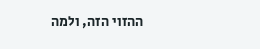ההזוי הזה, ולמה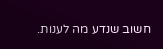חשוב שנדע מה לענות.